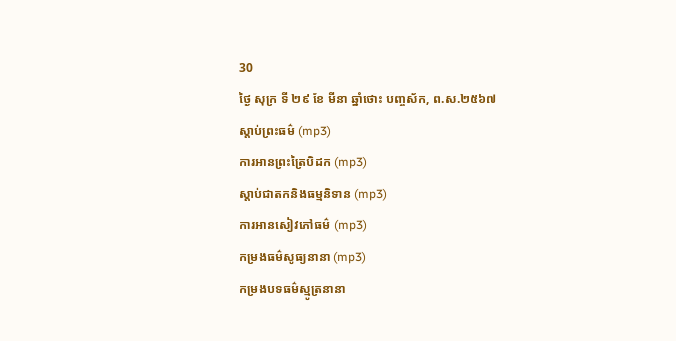30
ថ្ងៃ សុក្រ ទី ២៩ ខែ មីនា ឆ្នាំថោះ បញ្ចស័ក, ព.ស.២៥៦៧
ស្តាប់ព្រះធម៌ (mp3)
ការអានព្រះត្រៃបិដក (mp3)
ស្តាប់ជាតកនិងធម្មនិទាន (mp3)
ការអានសៀវភៅធម៌ (mp3)
កម្រងធម៌សូធ្យនានា (mp3)
កម្រងបទធម៌ស្មូត្រនានា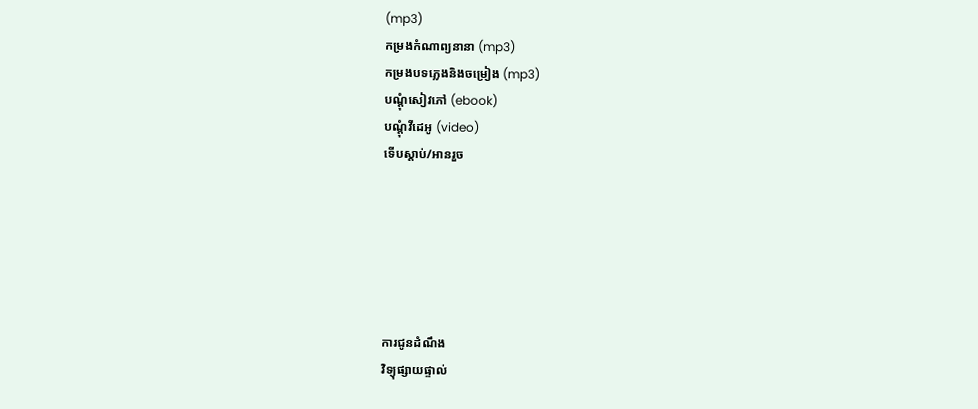(mp3)
កម្រងកំណាព្យនានា (mp3)
កម្រងបទភ្លេងនិងចម្រៀង (mp3)
បណ្តុំសៀវភៅ (ebook)
បណ្តុំវីដេអូ (video)
ទើបស្តាប់/អានរួច






ការជូនដំណឹង
វិទ្យុផ្សាយផ្ទាល់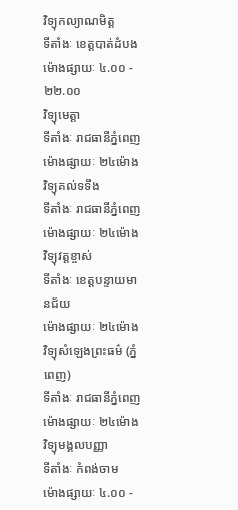វិទ្យុកល្យាណមិត្ត
ទីតាំងៈ ខេត្តបាត់ដំបង
ម៉ោងផ្សាយៈ ៤.០០ - ២២.០០
វិទ្យុមេត្តា
ទីតាំងៈ រាជធានីភ្នំពេញ
ម៉ោងផ្សាយៈ ២៤ម៉ោង
វិទ្យុគល់ទទឹង
ទីតាំងៈ រាជធានីភ្នំពេញ
ម៉ោងផ្សាយៈ ២៤ម៉ោង
វិទ្យុវត្តខ្ចាស់
ទីតាំងៈ ខេត្តបន្ទាយមានជ័យ
ម៉ោងផ្សាយៈ ២៤ម៉ោង
វិទ្យុសំឡេងព្រះធម៌ (ភ្នំពេញ)
ទីតាំងៈ រាជធានីភ្នំពេញ
ម៉ោងផ្សាយៈ ២៤ម៉ោង
វិទ្យុមង្គលបញ្ញា
ទីតាំងៈ កំពង់ចាម
ម៉ោងផ្សាយៈ ៤.០០ -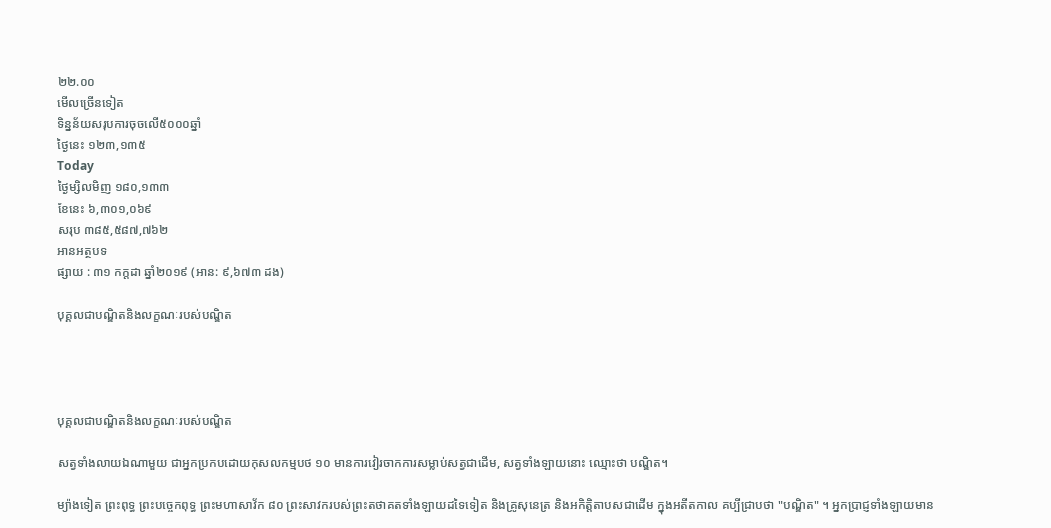២២.០០
មើលច្រើនទៀត
ទិន្នន័យសរុបការចុចលើ៥០០០ឆ្នាំ
ថ្ងៃនេះ ១២៣,១៣៥
Today
ថ្ងៃម្សិលមិញ ១៨០,១៣៣
ខែនេះ ៦,៣០១,០៦៩
សរុប ៣៨៥,៥៨៧,៧៦២
អានអត្ថបទ
ផ្សាយ : ៣១ កក្តដា ឆ្នាំ២០១៩ (អាន: ៩,៦៧៣ ដង)

បុគ្គលជាបណ្ឌិតនិងលក្ខណៈរបស់បណ្ឌិត




បុគ្គលជាបណ្ឌិតនិងលក្ខណៈរបស់បណ្ឌិត

សត្វទាំងលាយឯណាមួយ ជាអ្នកប្រកបដោយកុសលកម្មបថ ១០ មានការវៀរចាកការសម្លាប់សត្វជាដើម, សត្វទាំងឡាយនោះ ឈ្មោះថា បណ្ឌិត។

ម្យ៉ាងទៀត ព្រះពុទ្ធ ព្រះបច្ចេកពុទ្ធ ព្រះមហាសាវ័ក ៨០ ព្រះសាវករបស់ព្រះតថាគតទាំងឡាយដទៃទៀត និងគ្រូសុនេត្រ និងអកិត្តិតាបសជាដើម ក្នុងអតីតកាល គប្បីជ្រាបថា "បណ្ឌិត" ។ អ្នកប្រាជ្ញទាំងឡាយមាន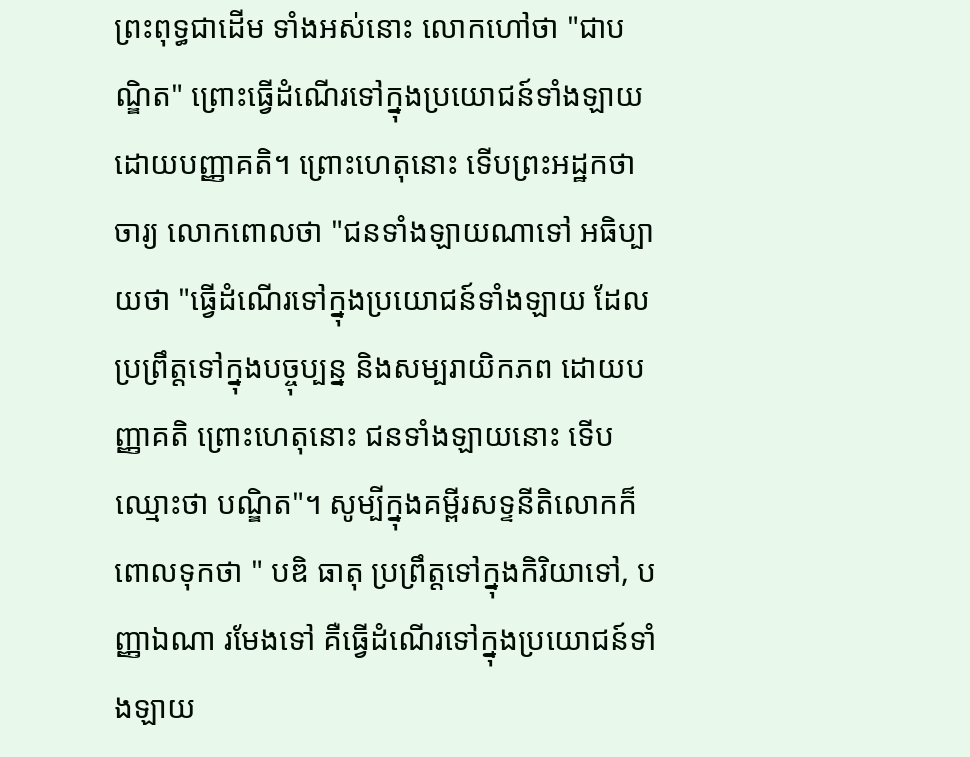ព្រះពុទ្ធជាដើម ទាំងអស់នោះ លោកហៅថា "ជាបណ្ឌិត" ព្រោះធ្វើដំណើរទៅក្នុងប្រយោជន៍ទាំងឡាយដោយបញ្ញាគតិ។ ព្រោះហេតុនោះ ទើបព្រះអដ្ឋកថាចារ្យ លោកពោលថា "ជនទាំងឡាយណាទៅ អធិប្បាយថា "ធ្វើដំណើរទៅក្នុងប្រយោជន៍ទាំងឡាយ ដែលប្រព្រឹត្តទៅក្នុងបច្ចុប្បន្ន និងសម្បរាយិកភព ដោយបញ្ញាគតិ ព្រោះហេតុនោះ ជនទាំងឡាយនោះ ទើបឈ្មោះថា បណ្ឌិត"។ សូម្បីក្នុងគម្ពីរសទ្ទនីតិលោកក៏ពោលទុកថា " បឌិ ធាតុ ប្រព្រឹត្តទៅក្នុងកិរិយាទៅ, បញ្ញាឯណា រមែងទៅ គឺធ្វើដំណើរទៅក្នុងប្រយោជន៍ទាំងឡាយ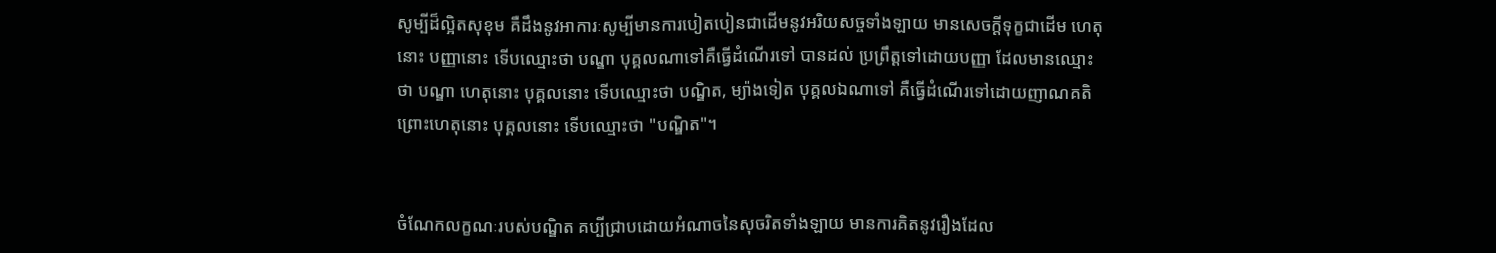សូម្បីដ៏ល្អិតសុខុម គឺដឹងនូវអាការៈសូម្បីមានការបៀតបៀនជាដើមនូវអរិយសច្ចទាំងឡាយ មានសេចក្ដីទុក្ខជាដើម ហេតុនោះ បញ្ញានោះ ទើបឈ្មោះថា បណ្ឌា បុគ្គលណាទៅគឺធ្វើដំណើរទៅ បានដល់ ប្រព្រឹត្តទៅដោយបញ្ញា ដែលមានឈ្មោះថា បណ្ឌា ហេតុនោះ បុគ្គលនោះ ទើបឈ្មោះថា បណ្ឌិត, ម្យ៉ាងទៀត បុគ្គលឯណាទៅ គឺធ្វើដំណើរទៅដោយញាណគតិព្រោះហេតុនោះ បុគ្គលនោះ ទើបឈ្មោះថា "បណ្ឌិត"។


ចំណែកលក្ខណៈរបស់បណ្ឌិត គប្បីជ្រាបដោយអំណាចនៃសុចរិតទាំងឡាយ មានការគិតនូវរឿងដែល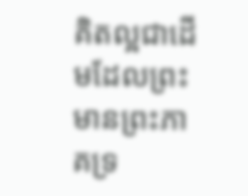គិតល្អជាដើមដែលព្រះមានព្រះភាគទ្រ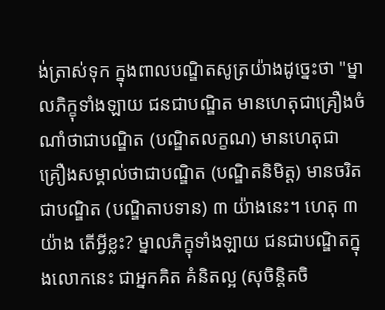ង់ត្រាស់ទុក ក្នុងពាលបណ្ឌិតសូត្រយ៉ាងដូច្នេះថា "ម្នាលភិក្ខុទាំងឡាយ ជនជាបណ្ឌិត មានហេតុជាគ្រឿងចំណាំថាជាបណ្ឌិត (បណ្ឌិតលក្ខណ) មានហេតុជាគ្រឿងសម្គាល់ថាជាបណ្ឌិត (បណ្ឌិតនិមិត្ត) មានចរិតជាបណ្ឌិត (បណ្ឌិតាបទាន) ៣ យ៉ាងនេះ។ ហេតុ ៣ យ៉ាង តើអ្វីខ្លះ? ម្នាលភិក្ខុទាំងឡាយ ជនជាបណ្ឌិតក្នុងលោកនេះ ជាអ្នកគិត គំនិតល្អ (សុចិន្តិតចិ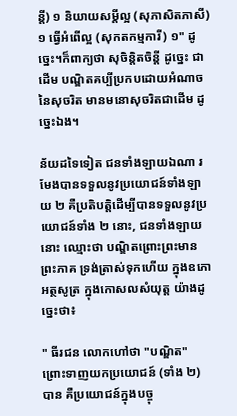ន្តី) ១ និយាយសម្ដីល្អ (សុភាសិតភាសី) ១ ធ្វើអំពើល្អ (សុកតកម្មការី) ១" ដូច្នេះ។ក៏ពាក្យថា សុចិន្តិតចិន្តី ដូច្នេះ ជាដើម បណ្ឌិតគប្បីប្រកបដោយអំណាចនៃសុចរិត មានមនោសុចរិតជាដើម ដូច្នេះឯង។

ន័យដទៃទៀត ជនទាំងឡាយឯណា រមែងបានទទួលនូវប្រយោជន៍ទាំងឡាយ ២ គឺប្រតិបត្តិដើម្បីបានទទួលនូវប្រយោជន៍ទាំង ២ នោះ, ជនទាំងឡាយនោះ ឈ្មោះថា បណ្ឌិតព្រោះព្រះមានព្រះភាគ ទ្រង់ត្រាស់ទុកហើយ ក្នុងឧភោអត្ថសូត្រ ក្នុងកោសលសំយុត្ត យ៉ាងដូច្នេះថា៖

" ធីរជន លោកហៅថា "បណ្ឌិត" ព្រោះទាញយកប្រយោជន៍ (ទាំង ២) បាន គឺប្រយោជន៍ក្នុងបច្ចុ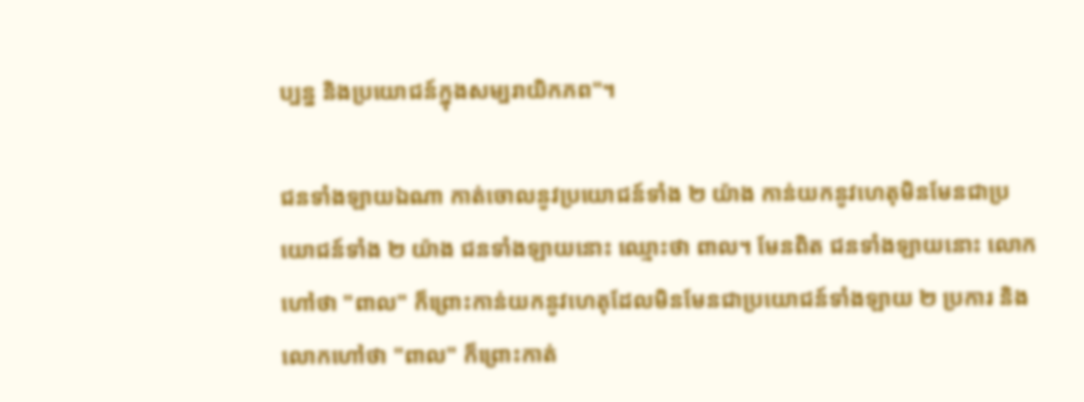ប្បន្ន និងប្រយោជន៍ក្នុងសម្បរាយិកភព"។

ជនទាំងឡាយឯណា កាត់ចោលនូវប្រយោជន៍ទាំង ២ យ៉ាង កាន់យកនូវហេតុមិនមែនជាប្រយោជន៍ទាំង ២ យ៉ាង ជនទាំងឡាយនោះ ឈ្មោះថា ពាល។ មែនពិត ជនទាំងឡាយនោះ លោកហៅថា "ពាល" ក៏ព្រោះកាន់យកនូវហេតុដែលមិនមែនជាប្រយោជន៍ទាំងឡាយ ២ ប្រការ និងលោកហៅថា "ពាល" ក៏ព្រោះកាត់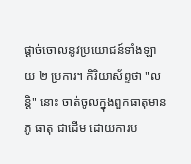ផ្ដាច់ចោលនូវប្រយោជន៍ទាំងឡាយ ២ ប្រការ។ កិរិយាស័ព្ទថា "លន្តិ" នោះ ចាត់ចូលក្នុងពួកធាតុមាន ភូ ធាតុ ជាដើម ដោយការប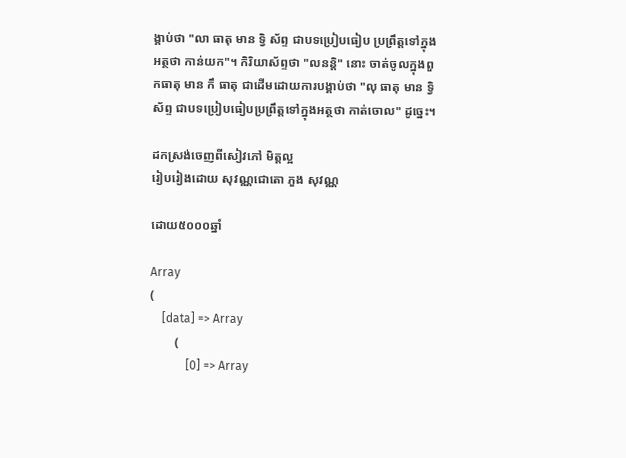ង្គាប់ថា "លា ធាតុ មាន ទ្វិ ស័ព្ទ ជាបទប្រៀបធៀប ប្រព្រឹត្តទៅក្នុងអត្ថថា កាន់យក"។ កិរិយាស័ព្ទថា "លនន្តិ" នោះ ចាត់ចូលក្នុងពួកធាតុ មាន កឹ ធាតុ ជាដើមដោយការបង្គាប់ថា "លុ ធាតុ មាន ទ្វិ ស័ព្ទ ជាបទប្រៀបធៀបប្រព្រឹត្តទៅក្នុងអត្ថថា កាត់ចោល" ដូច្នេះ។

ដកស្រង់ចេញពីសៀវភៅ មិត្តល្អ
រៀបរៀងដោយ សុវណ្ណជោតោ ភួង សុវណ្ណ

ដោយ៥០០០ឆ្នាំ

Array
(
    [data] => Array
        (
            [0] => Array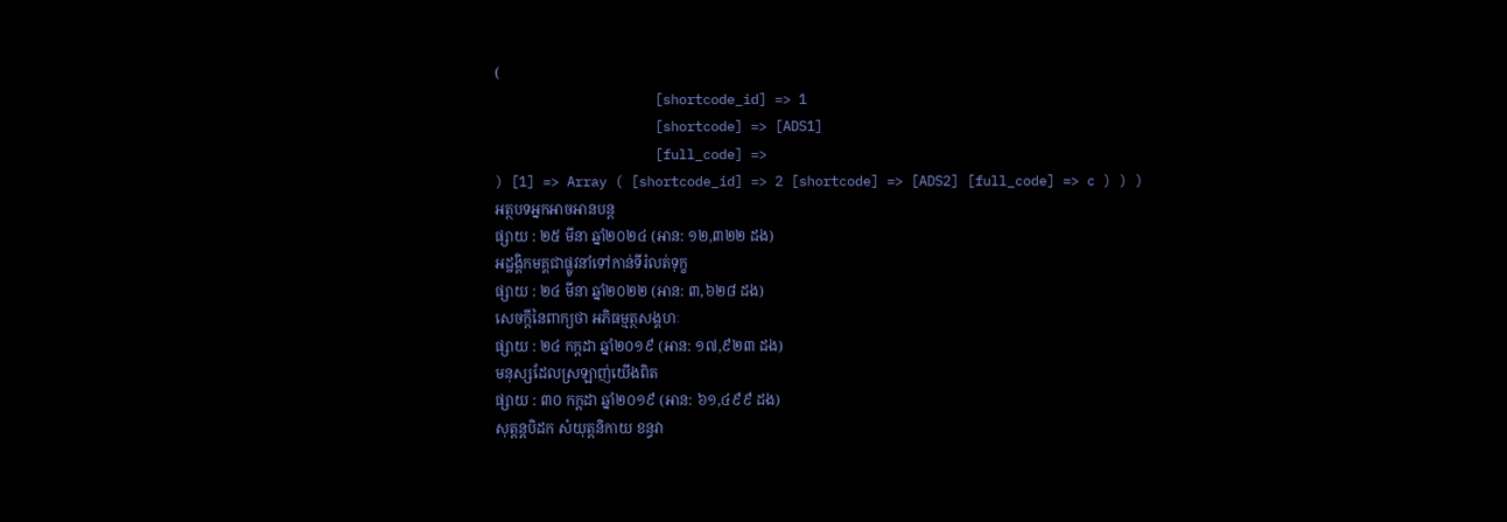(
                    [shortcode_id] => 1
                    [shortcode] => [ADS1]
                    [full_code] =>
) [1] => Array ( [shortcode_id] => 2 [shortcode] => [ADS2] [full_code] => c ) ) )
អត្ថបទអ្នកអាចអានបន្ត
ផ្សាយ : ២៥ មីនា ឆ្នាំ២០២៤ (អាន: ១២,៣២២ ដង)
អដ្ឋង្គិកមគ្គជាផ្លូវនាំទៅកាន់ទីរំលត់ទុក្ខ
ផ្សាយ : ២៤ មីនា ឆ្នាំ២០២២ (អាន: ៣,៦២៨ ដង)
សេចក្តីនៃពាក្យថា អភិធម្មត្ថសង្គហៈ
ផ្សាយ : ២៤ កក្តដា ឆ្នាំ២០១៩ (អាន: ១៧,៩២៣ ដង)
មនុស្សដែលស្រឡាញ់យើងពិត
ផ្សាយ : ៣០ កក្តដា ឆ្នាំ២០១៩ (អាន: ៦១,៤៩៩ ដង)
សុត្តន្តបិដក សំយុត្តនិកាយ ខន្ធវា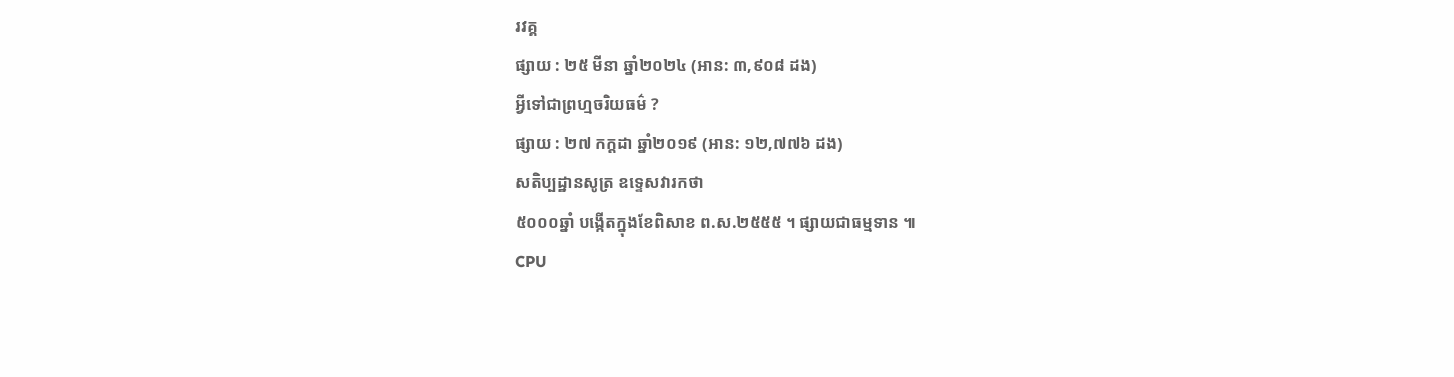រវគ្គ
ផ្សាយ : ២៥ មីនា ឆ្នាំ២០២៤ (អាន: ៣,៩០៨ ដង)
អ្វីទៅជាព្រហ្មចរិយធម៌ ?
ផ្សាយ : ២៧ កក្តដា ឆ្នាំ២០១៩ (អាន: ១២,៧៧៦ ដង)
សតិប្បដ្ឋានសូត្រ ឧទ្ទេសវារកថា
៥០០០ឆ្នាំ បង្កើតក្នុងខែពិសាខ ព.ស.២៥៥៥ ។ ផ្សាយជាធម្មទាន ៕
CPU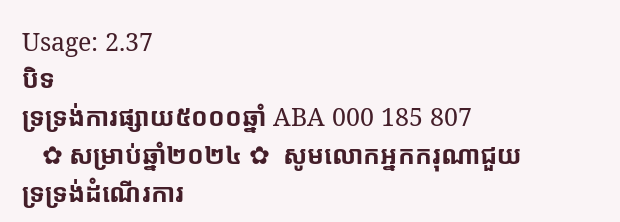Usage: 2.37
បិទ
ទ្រទ្រង់ការផ្សាយ៥០០០ឆ្នាំ ABA 000 185 807
   ✿ សម្រាប់ឆ្នាំ២០២៤ ✿  សូមលោកអ្នកករុណាជួយទ្រទ្រង់ដំណើរការ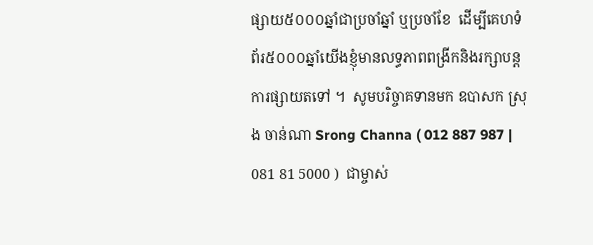ផ្សាយ៥០០០ឆ្នាំជាប្រចាំឆ្នាំ ឬប្រចាំខែ  ដើម្បីគេហទំព័រ៥០០០ឆ្នាំយើងខ្ញុំមានលទ្ធភាពពង្រីកនិងរក្សាបន្តការផ្សាយតទៅ ។  សូមបរិច្ចាគទានមក ឧបាសក ស្រុង ចាន់ណា Srong Channa ( 012 887 987 | 081 81 5000 )  ជាម្ចាស់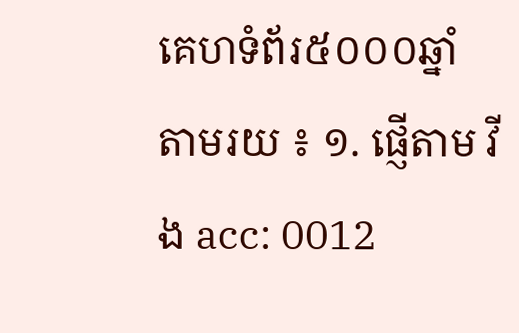គេហទំព័រ៥០០០ឆ្នាំ   តាមរយ ៖ ១. ផ្ញើតាម វីង acc: 0012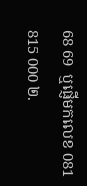68 69  ឬផ្ញើមកលេខ 081 815 000 ២.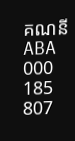គណនី ABA 000 185 807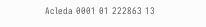Acleda 0001 01 222863 13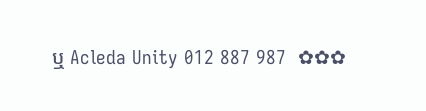ឬ Acleda Unity 012 887 987  ✿✿✿